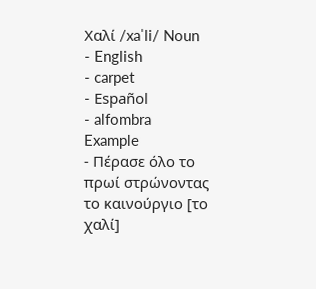Χαλί /xaˈli/ Noun
- English
- carpet
- Español
- alfombra
Example
- Πέρασε όλο το πρωί στρώνοντας το καινούργιο [το χαλί]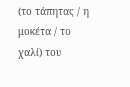(το τάπητας / η μοκέτα / το χαλί) του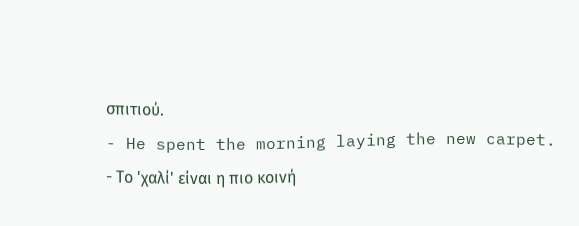σπιτιού.
- He spent the morning laying the new carpet.
- Το 'χαλί' είναι η πιο κοινή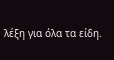λέξη για όλα τα είδη.